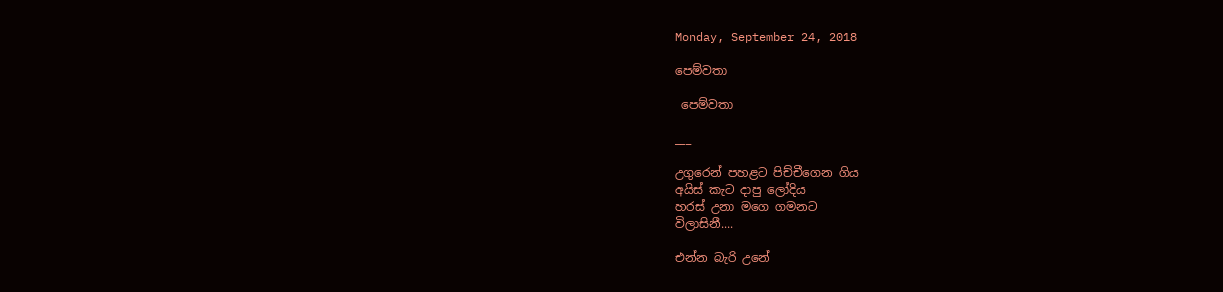Monday, September 24, 2018

පෙම්වතා

 පෙම්වතා

___

උගුරෙන් පහළට පිච්චීගෙන ගිය
අයිස් කැට දාපු ලෝදිය
හරස් උනා මගෙ ගමනට
විලාසිනී....

එන්න බැරි උනේ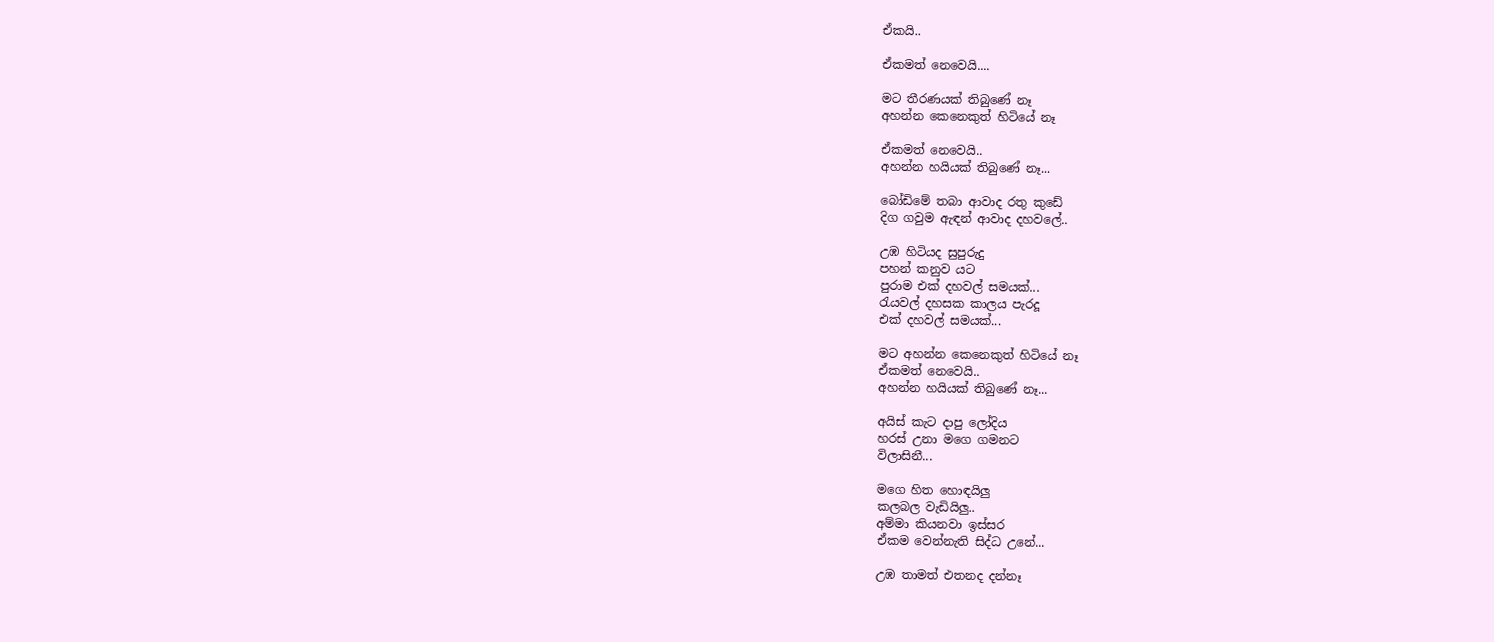ඒකයි..

ඒකමත් නෙවෙයි....

මට තීරණයක් තිබුණේ නෑ
අහන්න කෙනෙකුත් හිටියේ නෑ

ඒකමත් නෙවෙයි..
අහන්න හයියක් තිබුණේ නෑ...

බෝඩිමේ තබා ආවාද රතු කුඩේ
දිග ගවුම ඇඳන් ආවාද දහවලේ..

උඹ හිටියද සුපුරුදු
පහන් කනුව යට
පුරාම එක් දහවල් සමයක්...
රැයවල් දහසක කාලය පැරදූ
එක් දහවල් සමයක්...

මට අහන්න කෙනෙකුත් හිටියේ නෑ
ඒකමත් නෙවෙයි..
අහන්න හයියක් තිබුණේ නෑ...

අයිස් කැට දාපු ලෝදිය
හරස් උනා මගෙ ගමනට
විලාසිනී...

මගෙ හිත හොඳයිලු
කලබල වැඩියිලු..
අම්මා කියනවා ඉස්සර
ඒකම වෙන්නැති සිද්ධ උනේ...

උඹ තාමත් එතනද දන්නෑ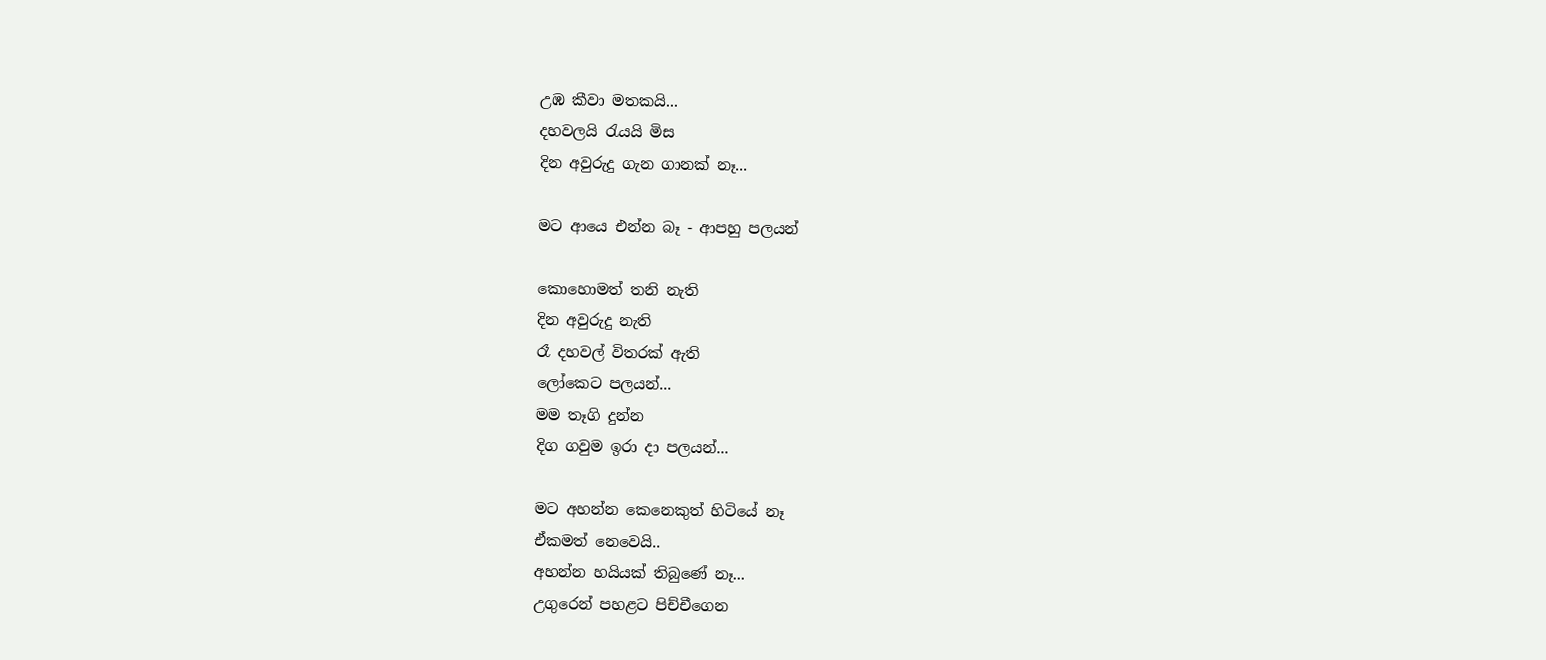උඹ කීවා මතකයි...
දහවලයි රැයයි මිස
දින අවුරුදු ගැන ගානක් නෑ...

මට ආයෙ එන්න බෑ - ආපහු පලයන්

කොහොමත් තනි නැති
දින අවුරුදු නැති
රෑ දහවල් විතරක් ඇති
ලෝකෙට පලයන්...
මම තෑගි දුන්න
දිග ගවුම ඉරා දා පලයන්...

මට අහන්න කෙනෙකුත් හිටියේ නෑ
ඒකමත් නෙවෙයි..
අහන්න හයියක් තිබුණේ නෑ...
උගුරෙන් පහළට පිච්චීගෙන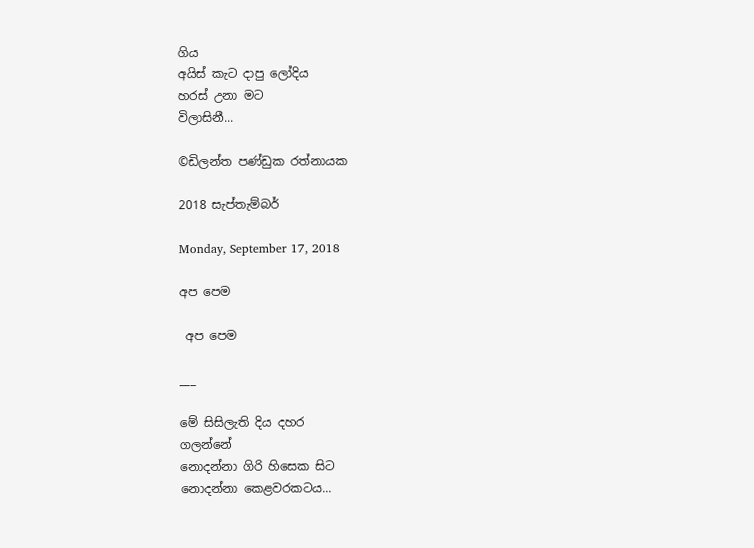ගිය
අයිස් කැට දාපු ලෝදිය
හරස් උනා මට
විලාසිනී...

©ඩිලන්ත පණ්ඩුක රත්නායක

2018 සැප්තැම්බර්

Monday, September 17, 2018

අප පෙම

 අප පෙම

___

මේ සිසිලැති දිය දහර
ගලන්නේ
නොදන්නා ගිරි හිසෙක සිට
නොදන්නා කෙළවරකටය...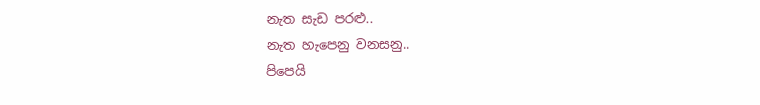නැත සැඩ පරළු..
නැත හැපෙනු වනසනු..
පිපෙයි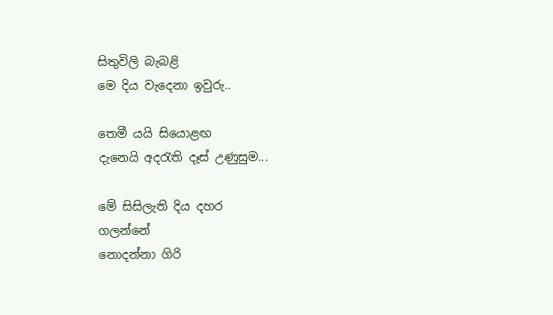සිතුවිලි බැබළි
මෙ දිය වැදෙනා ඉවුරු..

තෙමී යයි සියොළඟ
දැනෙයි අදරැති දෑස් උණුසුම...

මේ සිසිලැති දිය දහර
ගලන්නේ
නොදන්නා ගිරි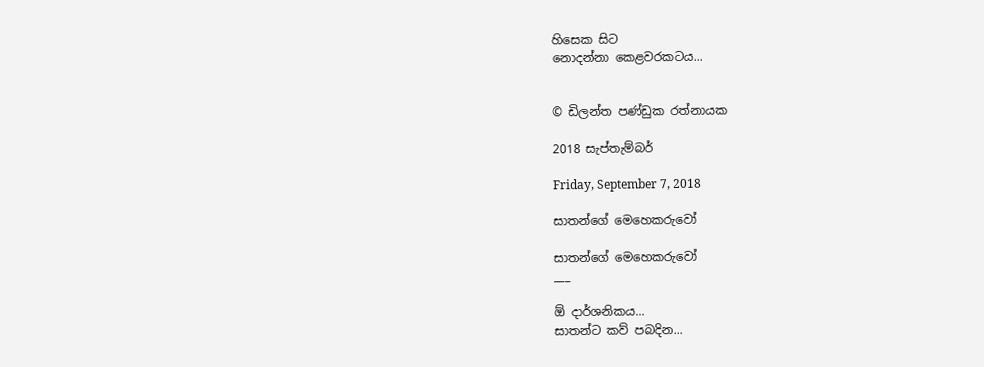හිසෙක සිට
නොදන්නා කෙළවරකටය...


© ඩිලන්ත පණ්ඩුක රත්නායක

2018 සැප්තැම්බර්

Friday, September 7, 2018

සාතන්ගේ මෙහෙකරුවෝ

සාතන්ගේ මෙහෙකරුවෝ
___

ඕ දාර්ශනිකය...
සාතන්ට කව් පබදින...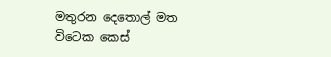මතුරන දෙතොල් මත
විටෙක කෙස්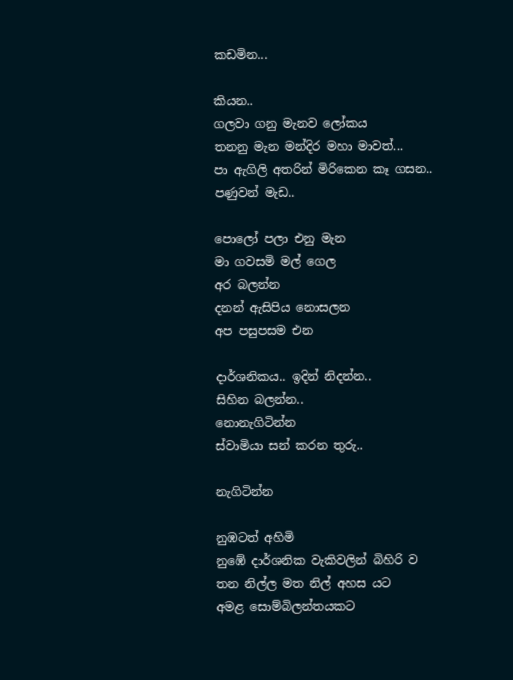කඩමින...

කියන..
ගලවා ගනු මැනව ලෝකය
තනනු මැන මන්දිර මහා මාවත්...
පා ඇගිලි අතරින් මිරිකෙන කෑ ගසන..
පණුවන් මැඩ..

පොලෝ පලා එනු මැන
මා ගවසමි මල් ගෙල
අර බලන්න
දනන් ඇසිපිය නොසලන
අප පසුපසම එන

දාර්ශනිකය.. ඉදින් නිදන්න..
සිහින බලන්න..
නොනැගිටින්න
ස්වාමියා සන් කරන තුරු..

නැගිටින්න

නුඹටත් අහිමි
නුඹේ දාර්ශනික වැකිවලින් බිහිරි ව
තන නිල්ල මත නිල් අහස යට
අමළ සොම්බිලන්තයකට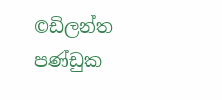©ඩිලන්ත පණ්ඩුක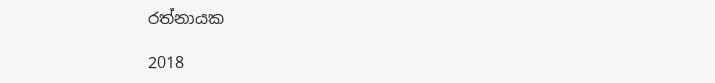රත්නායක

2018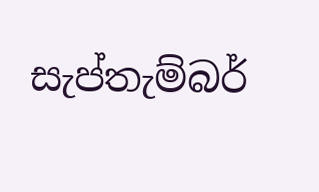සැප්තැම්බර්